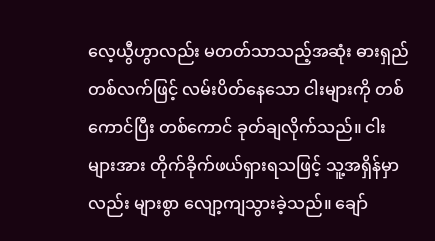လေ့ယွီဟွာလည်း မတတ်သာသည့်အဆုံး ဓားရှည်တစ်လက်ဖြင့် လမ်းပိတ်နေသော ငါးများကို တစ်ကောင်ပြီး တစ်ကောင် ခုတ်ချလိုက်သည်။ ငါးများအား တိုက်ခိုက်ဖယ်ရှားရသဖြင့် သူ့အရှိန်မှာလည်း များစွာ လျော့ကျသွားခဲ့သည်။ ချော်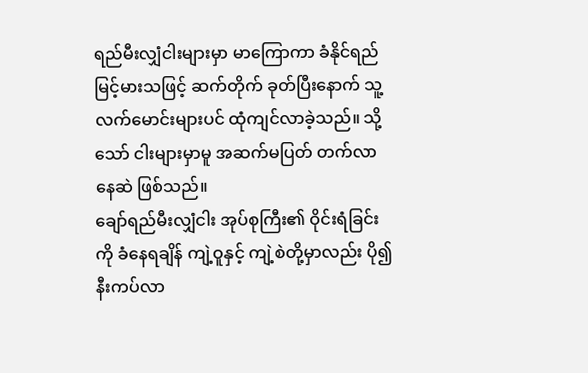ရည်မီးလျှံငါးများမှာ မာကြောကာ ခံနိုင်ရည် မြင့်မားသဖြင့် ဆက်တိုက် ခုတ်ပြီးနောက် သူ့လက်မောင်းများပင် ထုံကျင်လာခဲ့သည်။ သို့သော် ငါးများမှာမူ အဆက်မပြတ် တက်လာနေဆဲ ဖြစ်သည်။
ချော်ရည်မီးလျှံငါး အုပ်စုကြီး၏ ဝိုင်းရံခြင်းကို ခံနေရချိန် ကျဲ့ဝူနှင့် ကျဲ့စဲတို့မှာလည်း ပို၍ နီးကပ်လာ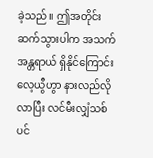ခဲ့သည်။ ဤအတိုင်း ဆက်သွားပါက အသက်အန္တရာယ် ရှိနိုင်ကြောင်း လေ့ယွီဟွာ နားလည်လိုလာပြီး လင်မီးလျှံသစ်ပင်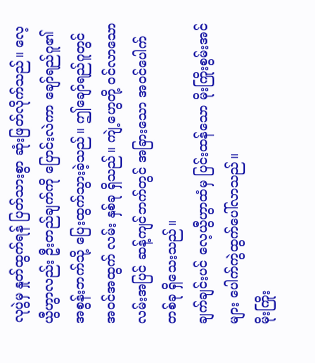လုပွဲမှ နှုတ်ထွက်ရန် ပြတ်သားစွာ ဆုံးဖြတ်လိုက်သည်။ လေ့ယွီဟွာလည်း ဦးတည်ချက်ကို ပြောင်းလဲကာ ချော်ရည်ဂူ၏ အစွန်းဘက်သို့ ပြေးထွက်သွားခဲ့သည်။ ဤချော်ရည်ဂူတွင် အဝင်အထွက် လမ်း နှစ်ခု ရှိသည်။ ကျဲ့ဟွေတို့ ဝင်လာသော လမ်းအပြင် ဆန့်ကျင်ဘက်တွင် အခြားသော အဝင်ပေါက်တစ်ခု ရှိသေးသည်။
ချက်ချင်းပင် လေ့ယွီဟွာထံမှ ပြင်းထန်သော မိုးကြိုးစွမ်းအင်များ ပေါက်ကွဲထွက်ပေါ်လာသည်။
မိုးကြိုး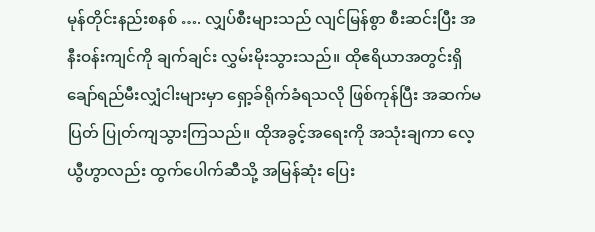မုန်တိုင်းနည်းစနစ် …. လျှပ်စီးများသည် လျင်မြန်စွာ စီးဆင်းပြီး အနီးဝန်းကျင်ကို ချက်ချင်း လွှမ်းမိုးသွားသည်။ ထိုဧရိယာအတွင်းရှိ ချော်ရည်မီးလျှံငါးများမှာ ရှော့ခ်ရိုက်ခံရသလို ဖြစ်ကုန်ပြီး အဆက်မပြတ် ပြုတ်ကျသွားကြသည်။ ထိုအခွင့်အရေးကို အသုံးချကာ လေ့ယွီဟွာလည်း ထွက်ပေါက်ဆီသို့ အမြန်ဆုံး ပြေး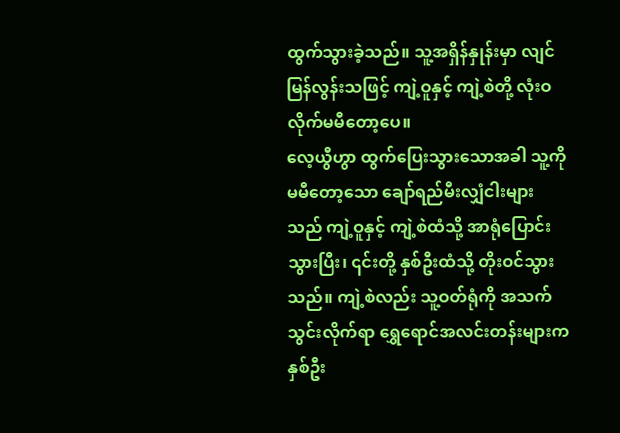ထွက်သွားခဲ့သည်။ သူ့အရှိန်နှုန်းမှာ လျင်မြန်လွန်းသဖြင့် ကျဲ့ဝူနှင့် ကျဲ့စဲတို့ လုံးဝ လိုက်မမီတော့ပေ။
လေ့ယွီဟွာ ထွက်ပြေးသွားသောအခါ သူ့ကို မမီတော့သော ချော်ရည်မီးလျှံငါးများသည် ကျဲ့ဝူနှင့် ကျဲ့စဲထံသို့ အာရုံပြောင်းသွားပြီး၊ ၎င်းတို့ နှစ်ဦးထံသို့ တိုးဝင်သွားသည်။ ကျဲ့စဲလည်း သူ့ဝတ်ရုံကို အသက်သွင်းလိုက်ရာ ရွှေရောင်အလင်းတန်းများက နှစ်ဦး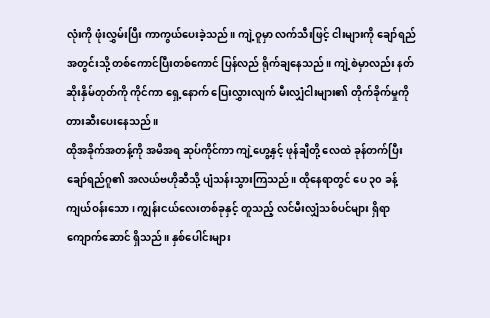လုံးကို ဖုံးလွှမ်းပြီး ကာကွယ်ပေးခဲ့သည်။ ကျဲ့ဝူမှာ လက်သီးဖြင့် ငါးများကို ချော်ရည်အတွင်းသို့ တစ်ကောင်ပြီးတစ်ကောင် ပြန်လည် ရိုက်ချနေသည်။ ကျဲ့စဲမှာလည်း နတ်ဆိုးနှိမ်တုတ်ကို ကိုင်ကာ ရှေ့နောက် ပြေးလွှားလျက် မီးလျှံငါးများ၏ တိုက်ခိုက်မှုကို တားဆီးပေးနေသည်။
ထိုအခိုက်အတန့်ကို အမိအရ ဆုပ်ကိုင်ကာ ကျဲ့ဟွေ့နှင့် ဖုန်ချီတို့ လေထဲ ခုန်တက်ပြီး ချော်ရည်ဂူ၏ အလယ်ဗဟိုဆီသို့ ပျံသန်းသွားကြသည်။ ထိုနေရာတွင် ပေ ၃၀ ခန့် ကျယ်ဝန်းသော၊ ကျွန်းငယ်လေးတစ်ခုနှင့် တူသည့် လင်မီးလျှံသစ်ပင်များ ရှိရာ ကျောက်ဆောင် ရှိသည်။ နှစ်ပေါင်းများ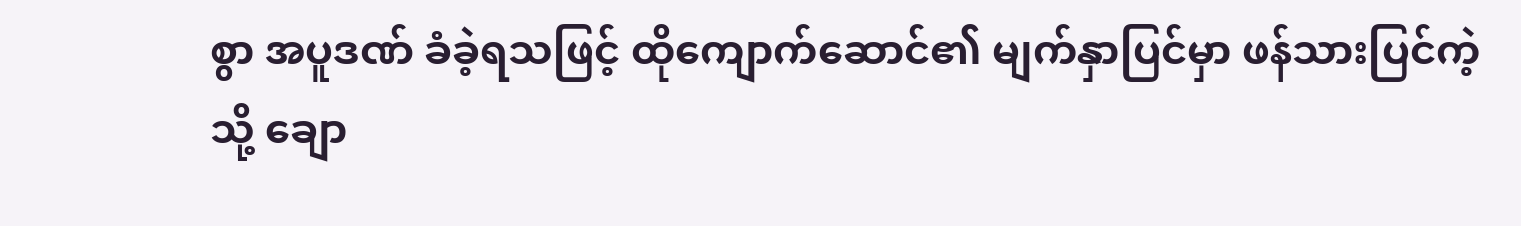စွာ အပူဒဏ် ခံခဲ့ရသဖြင့် ထိုကျောက်ဆောင်၏ မျက်နှာပြင်မှာ ဖန်သားပြင်ကဲ့သို့ ချော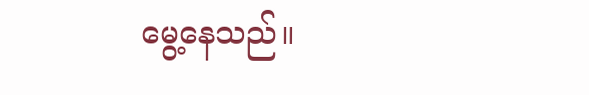မွေ့နေသည်။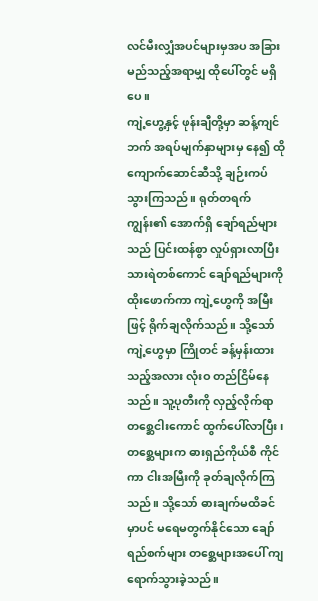လင်မီးလျှံအပင်များမှအပ အခြား မည်သည့်အရာမျှ ထိုပေါ်တွင် မရှိပေ။
ကျဲ့ဟွေ့နှင့် ဖုန်းချီတို့မှာ ဆန့်ကျင်ဘက် အရပ်မျက်နှာများမှ နေ၍ ထိုကျောက်ဆောင်ဆီသို့ ချဉ်းကပ်သွားကြသည်။ ရုတ်တရက် ကျွန်း၏ အောက်ရှိ ချော်ရည်များသည် ပြင်းထန်စွာ လှုပ်ရှားလာပြီး သားရဲတစ်ကောင် ချော်ရည်များကို ထိုးဖောက်ကာ ကျဲ့ဟွေကို အမြီးဖြင့် ရိုက်ချလိုက်သည်။ သို့သော် ကျဲ့ဟွေမှာ ကြိုတင် ခန့်မှန်းထားသည့်အလား လုံးဝ တည်ငြိမ်နေသည်။ သူ့ပုတီးကို လှည့်လိုက်ရာ တစ္ဆေငါးကောင် ထွက်ပေါ်လာပြီး၊ တစ္ဆေများက ဓားရှည်ကိုယ်စီ ကိုင်ကာ ငါးအမြီးကို ခုတ်ချလိုက်ကြသည်။ သို့သော် ဓားချက်မထိခင်မှာပင် မရေမတွက်နိုင်သော ချော်ရည်စက်များ တစ္ဆေများအပေါ် ကျရောက်သွားခဲ့သည်။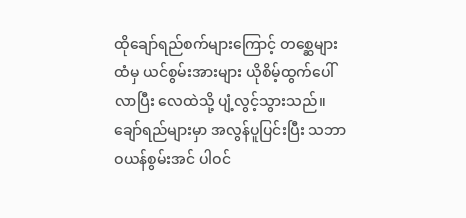ထိုချော်ရည်စက်များကြောင့် တစ္ဆေများထံမှ ယင်စွမ်းအားများ ယိုစိမ့်ထွက်ပေါ်လာပြီး လေထဲသို့ ပျံ့လွင့်သွားသည်။ ချော်ရည်များမှာ အလွန်ပူပြင်းပြီး သဘာဝယန်စွမ်းအင် ပါဝင်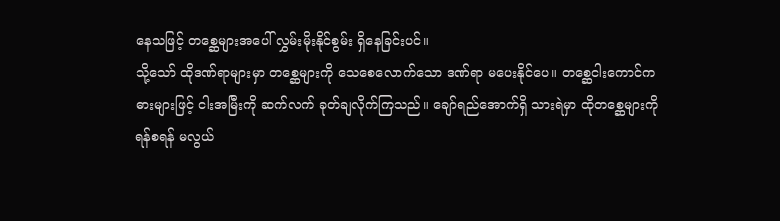နေသဖြင့် တစ္ဆေများအပေါ် လွှမ်းမိုးနိုင်စွမ်း ရှိနေခြင်းပင်။
သို့သော် ထိုဒဏ်ရာများမှာ တစ္ဆေများကို သေစေလောက်သော ဒဏ်ရာ မပေးနိုင်ပေ။ တစ္ဆေငါးကောင်က ဓားများဖြင့် ငါးအမြီးကို ဆက်လက် ခုတ်ချလိုက်ကြသည်။ ချော်ရည်အောက်ရှိ သားရဲမှာ ထိုတစ္ဆေများကို ရန်စရန် မလွယ်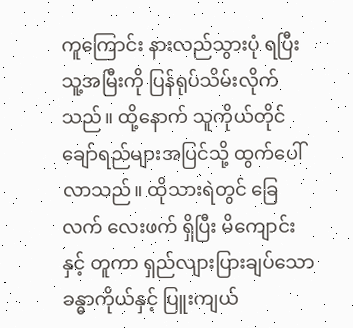ကူကြောင်း နားလည်သွားပုံ ရပြီး သူ့အမြီးကို ပြန်ရုပ်သိမ်းလိုက်သည်။ ထို့နောက် သူကိုယ်တိုင် ချော်ရည်များအပြင်သို့ ထွက်ပေါ်လာသည်။ ထိုသားရဲတွင် ခြေလက် လေးဖက် ရှိပြီး မိကျောင်းနှင့် တူကာ ရှည်လျားပြားချပ်သော ခန္ဓာကိုယ်နှင့် ပြူးကျယ်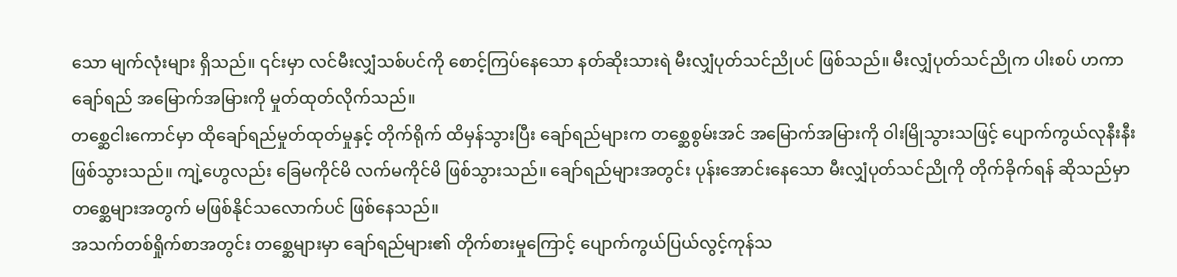သော မျက်လုံးများ ရှိသည်။ ၎င်းမှာ လင်မီးလျှံသစ်ပင်ကို စောင့်ကြပ်နေသော နတ်ဆိုးသားရဲ မီးလျှံပုတ်သင်ညိုပင် ဖြစ်သည်။ မီးလျှံပုတ်သင်ညိုက ပါးစပ် ဟကာ ချော်ရည် အမြောက်အမြားကို မှုတ်ထုတ်လိုက်သည်။
တစ္ဆေငါးကောင်မှာ ထိုချော်ရည်မှုတ်ထုတ်မှုနှင့် တိုက်ရိုက် ထိမှန်သွားပြီး ချော်ရည်များက တစ္ဆေစွမ်းအင် အမြောက်အမြားကို ဝါးမြိုသွားသဖြင့် ပျောက်ကွယ်လုနီးနီး ဖြစ်သွားသည်။ ကျဲ့ဟွေလည်း ခြေမကိုင်မိ လက်မကိုင်မိ ဖြစ်သွားသည်။ ချော်ရည်များအတွင်း ပုန်းအောင်းနေသော မီးလျှံပုတ်သင်ညိုကို တိုက်ခိုက်ရန် ဆိုသည်မှာ တစ္ဆေများအတွက် မဖြစ်နိုင်သလောက်ပင် ဖြစ်နေသည်။
အသက်တစ်ရှိုက်စာအတွင်း တစ္ဆေများမှာ ချော်ရည်များ၏ တိုက်စားမှုကြောင့် ပျောက်ကွယ်ပြယ်လွင့်ကုန်သ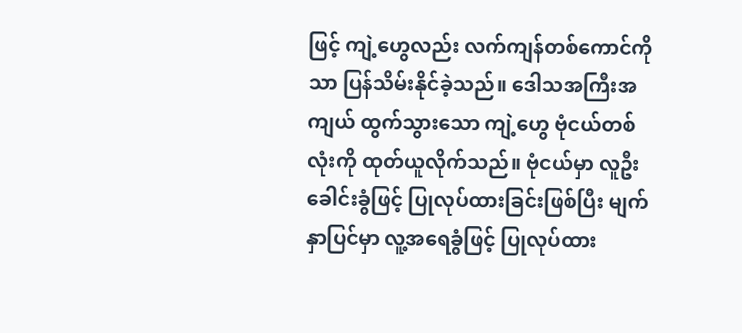ဖြင့် ကျဲ့ဟွေလည်း လက်ကျန်တစ်ကောင်ကိုသာ ပြန်သိမ်းနိုင်ခဲ့သည်။ ဒေါသအကြီးအကျယ် ထွက်သွားသော ကျဲ့ဟွေ ဗုံငယ်တစ်လုံးကို ထုတ်ယူလိုက်သည်။ ဗုံငယ်မှာ လူဦးခေါင်းခွံဖြင့် ပြုလုပ်ထားခြင်းဖြစ်ပြီး မျက်နှာပြင်မှာ လူ့အရေခွံဖြင့် ပြုလုပ်ထား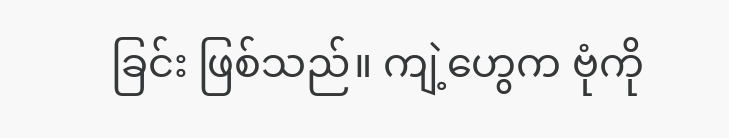ခြင်း ဖြစ်သည်။ ကျဲ့ဟွေက ဗုံကို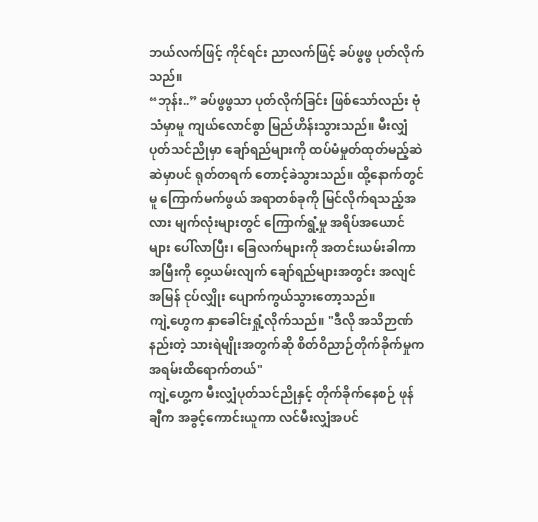ဘယ်လက်ဖြင့် ကိုင်ရင်း ညာလက်ဖြင့် ခပ်ဖွဖွ ပုတ်လိုက်သည်။
“ဘုန်း..” ခပ်ဖွဖွသာ ပုတ်လိုက်ခြင်း ဖြစ်သော်လည်း ဗုံသံမှာမူ ကျယ်လောင်စွာ မြည်ဟိန်းသွားသည်။ မီးလျှံပုတ်သင်ညိုမှာ ချော်ရည်များကို ထပ်မံမှုတ်ထုတ်မည့်ဆဲဆဲမှာပင် ရုတ်တရက် တောင့်ခဲသွားသည်။ ထို့နောက်တွင်မူ ကြောက်မက်ဖွယ် အရာတစ်ခုကို မြင်လိုက်ရသည့်အလား မျက်လုံးများတွင် ကြောက်ရွံ့မှု အရိပ်အယောင်များ ပေါ်လာပြီး၊ ခြေလက်များကို အတင်းယမ်းခါကာ အမြီးကို ဝှေ့ယမ်းလျက် ချော်ရည်များအတွင်း အလျင်အမြန် ငုပ်လျှိုး ပျောက်ကွယ်သွားတော့သည်။
ကျဲ့ဟွေက နှာခေါင်းရှုံ့လိုက်သည်။ "ဒီလို အသိဉာဏ်နည်းတဲ့ သားရဲမျိုးအတွက်ဆို စိတ်ဝိညာဉ်တိုက်ခိုက်မှုက အရမ်းထိရောက်တယ်"
ကျဲ့ဟွေ့က မီးလျှံပုတ်သင်ညိုနှင့် တိုက်ခိုက်နေစဉ် ဖုန်ချီက အခွင့်ကောင်းယူကာ လင်မီးလျှံအပင်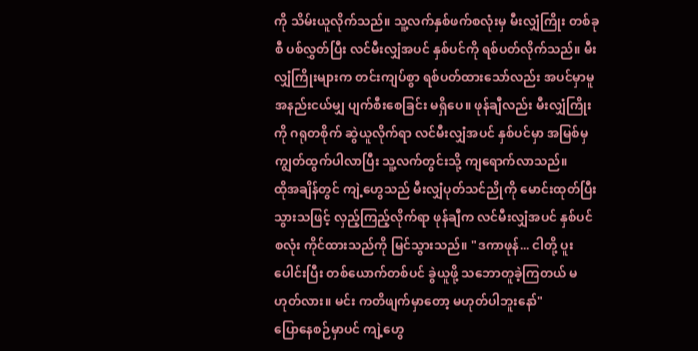ကို သိမ်းယူလိုက်သည်။ သူ့လက်နှစ်ဖက်စလုံးမှ မီးလျှံကြိုး တစ်ခုစီ ပစ်လွှတ်ပြီး လင်မီးလျှံအပင် နှစ်ပင်ကို ရစ်ပတ်လိုက်သည်။ မီးလျှံကြိုးများက တင်းကျပ်စွာ ရစ်ပတ်ထားသော်လည်း အပင်မှာမူ အနည်းငယ်မျှ ပျက်စီးစေခြင်း မရှိပေ။ ဖုန်ချီလည်း မီးလျှံကြိုးကို ဂရုတစိုက် ဆွဲယူလိုက်ရာ လင်မီးလျှံအပင် နှစ်ပင်မှာ အမြစ်မှ ကျွတ်ထွက်ပါလာပြီး သူ့လက်တွင်းသို့ ကျရောက်လာသည်။
ထိုအချိန်တွင် ကျဲ့ဟွေသည် မီးလျှံပုတ်သင်ညိုကို မောင်းထုတ်ပြီးသွားသဖြင့် လှည့်ကြည့်လိုက်ရာ ဖုန်ချီက လင်မီးလျှံအပင် နှစ်ပင်စလုံး ကိုင်ထားသည်ကို မြင်သွားသည်။ "ဒကာဖုန်... ငါတို့ ပူးပေါင်းပြီး တစ်ယောက်တစ်ပင် ခွဲယူဖို့ သဘောတူခဲ့ကြတယ် မဟုတ်လား။ မင်း ကတိဖျက်မှာတော့ မဟုတ်ပါဘူးနော်"
ပြောနေစဉ်မှာပင် ကျဲ့ဟွေ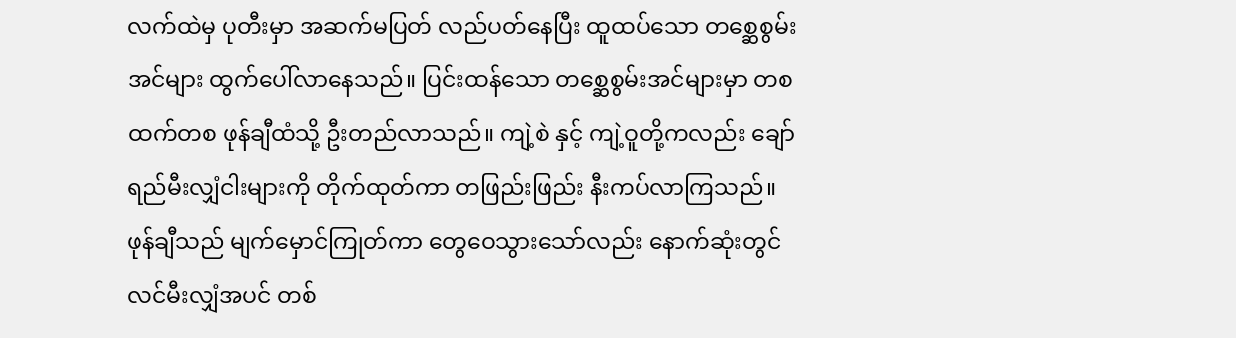လက်ထဲမှ ပုတီးမှာ အဆက်မပြတ် လည်ပတ်နေပြီး ထူထပ်သော တစ္ဆေစွမ်းအင်များ ထွက်ပေါ်လာနေသည်။ ပြင်းထန်သော တစ္ဆေစွမ်းအင်များမှာ တစထက်တစ ဖုန်ချီထံသို့ ဦးတည်လာသည်။ ကျဲ့စဲ နှင့် ကျဲ့ဝူတို့ကလည်း ချော်ရည်မီးလျှံငါးများကို တိုက်ထုတ်ကာ တဖြည်းဖြည်း နီးကပ်လာကြသည်။
ဖုန်ချီသည် မျက်မှောင်ကြုတ်ကာ တွေဝေသွားသော်လည်း နောက်ဆုံးတွင် လင်မီးလျှံအပင် တစ်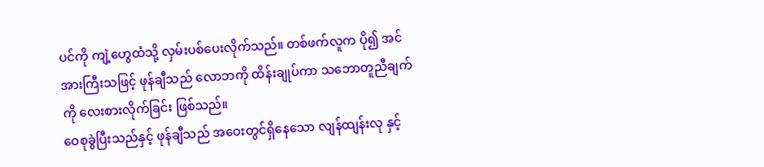ပင်ကို ကျဲ့ဟွေထံသို့ လှမ်းပစ်ပေးလိုက်သည်။ တစ်ဖက်လူက ပို၍ အင်အားကြီးသဖြင့် ဖုန်ချီသည် လောဘကို ထိန်းချုပ်ကာ သဘောတူညီချက်ကို လေးစားလိုက်ခြင်း ဖြစ်သည်။
ဝေစုခွဲပြီးသည်နှင့် ဖုန်ချီသည် အဝေးတွင်ရှိနေသော လျန်ထျန်းလု နှင့်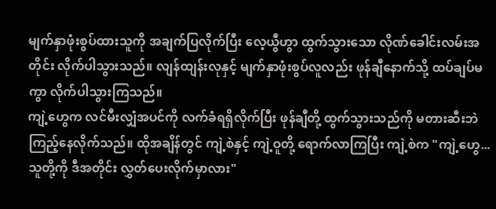မျက်နှာဖုံးစွပ်ထားသူကို အချက်ပြလိုက်ပြီး လေ့ယွီဟွာ ထွက်သွားသော လိုဏ်ခေါင်းလမ်းအတိုင်း လိုက်ပါသွားသည်။ လျန်ထျန်းလုနှင့် မျက်နှာဖုံးစွပ်လူလည်း ဖုန်ချီနောက်သို့ ထပ်ချပ်မကွာ လိုက်ပါသွားကြသည်။
ကျဲ့ဟွေက လင်မီးလျှံအပင်ကို လက်ခံရရှိလိုက်ပြီး ဖုန်ချီတို့ ထွက်သွားသည်ကို မတားဆီးဘဲ ကြည့်နေလိုက်သည်။ ထိုအချိန်တွင် ကျဲ့စဲနှင့် ကျဲ့ဝူတို့ ရောက်လာကြပြီး ကျဲ့စဲက "ကျဲ့ဟွေ... သူတို့ကို ဒီအတိုင်း လွှတ်ပေးလိုက်မှာလား"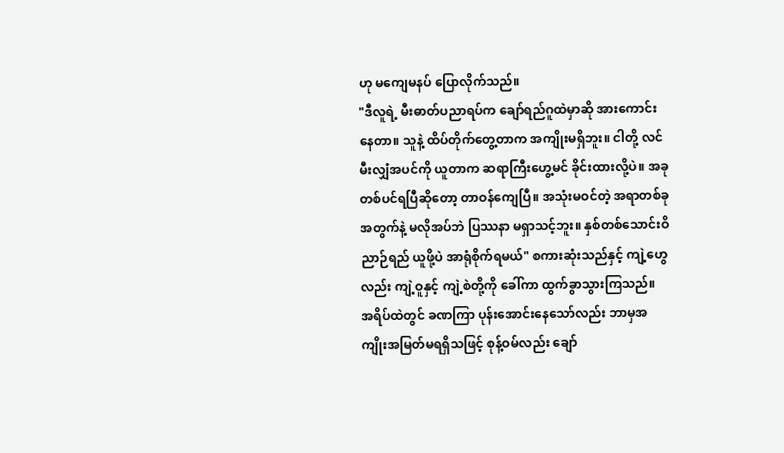ဟု မကျေမနပ် ပြောလိုက်သည်။
"ဒီလူရဲ့ မီးဓာတ်ပညာရပ်က ချော်ရည်ဂူထဲမှာဆို အားကောင်းနေတာ။ သူနဲ့ ထိပ်တိုက်တွေ့တာက အကျိုးမရှိဘူး။ ငါတို့ လင်မီးလျှံအပင်ကို ယူတာက ဆရာကြီးဟွေ့မင် ခိုင်းထားလို့ပဲ။ အခု တစ်ပင်ရပြီဆိုတော့ တာဝန်ကျေပြီ။ အသုံးမဝင်တဲ့ အရာတစ်ခုအတွက်နဲ့ မလိုအပ်ဘဲ ပြဿနာ မရှာသင့်ဘူး။ နှစ်တစ်သောင်းဝိညာဉ်ရည် ယူဖို့ပဲ အာရုံစိုက်ရမယ်" စကားဆုံးသည်နှင့် ကျဲ့ဟွေလည်း ကျဲ့ဝူနှင့် ကျဲ့စဲတို့ကို ခေါ်ကာ ထွက်ခွာသွားကြသည်။
အရိပ်ထဲတွင် ခဏကြာ ပုန်းအောင်းနေသော်လည်း ဘာမှအကျိုးအမြတ်မရရှိသဖြင့် စုန့်ဝမ်လည်း ချော်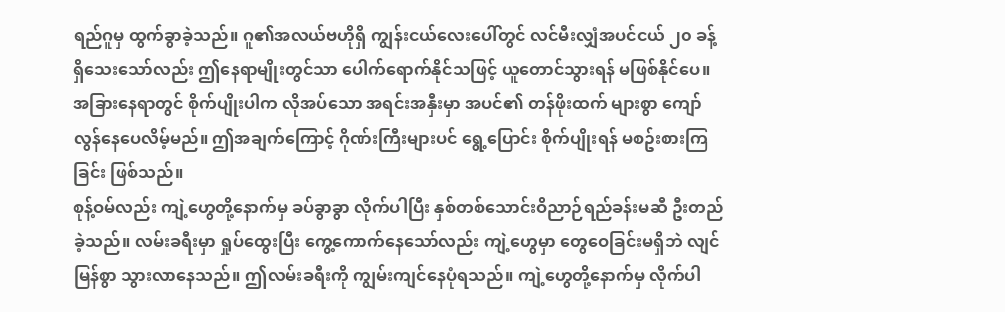ရည်ဂူမှ ထွက်ခွာခဲ့သည်။ ဂူ၏အလယ်ဗဟိုရှိ ကျွန်းငယ်လေးပေါ်တွင် လင်မီးလျှံအပင်ငယ် ၂၀ ခန့် ရှိသေးသော်လည်း ဤနေရာမျိုးတွင်သာ ပေါက်ရောက်နိုင်သဖြင့် ယူတောင်သွားရန် မဖြစ်နိုင်ပေ။ အခြားနေရာတွင် စိုက်ပျိုးပါက လိုအပ်သော အရင်းအနှီးမှာ အပင်၏ တန်ဖိုးထက် များစွာ ကျော်လွန်နေပေလိမ့်မည်။ ဤအချက်ကြောင့် ဂိုဏ်းကြီးများပင် ရွေ့ပြောင်း စိုက်ပျိုးရန် မစဥ်းစားကြခြင်း ဖြစ်သည်။
စုန့်ဝမ်လည်း ကျဲ့ဟွေတို့နောက်မှ ခပ်ခွာခွာ လိုက်ပါပြီး နှစ်တစ်သောင်းဝိညာဉ်ရည်ခန်းမဆီ ဦးတည်ခဲ့သည်။ လမ်းခရီးမှာ ရှုပ်ထွေးပြီး ကွေ့ကောက်နေသော်လည်း ကျဲ့ဟွေမှာ တွေဝေခြင်းမရှိဘဲ လျင်မြန်စွာ သွားလာနေသည်။ ဤလမ်းခရီးကို ကျွမ်းကျင်နေပုံရသည်။ ကျဲ့ဟွေတို့နောက်မှ လိုက်ပါ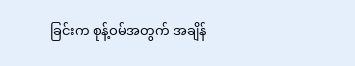ခြင်းက စုန့်ဝမ်အတွက် အချိန်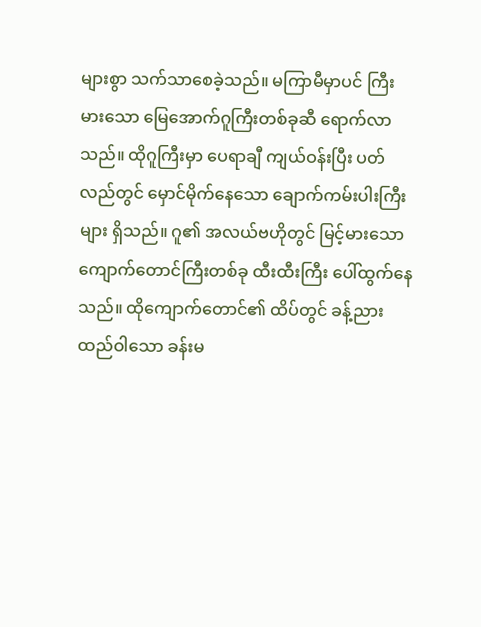များစွာ သက်သာစေခဲ့သည်။ မကြာမီမှာပင် ကြီးမားသော မြေအောက်ဂူကြီးတစ်ခုဆီ ရောက်လာသည်။ ထိုဂူကြီးမှာ ပေရာချီ ကျယ်ဝန်းပြီး ပတ်လည်တွင် မှောင်မိုက်နေသော ချောက်ကမ်းပါးကြီးများ ရှိသည်။ ဂူ၏ အလယ်ဗဟိုတွင် မြင့်မားသော ကျောက်တောင်ကြီးတစ်ခု ထီးထီးကြီး ပေါ်ထွက်နေသည်။ ထိုကျောက်တောင်၏ ထိပ်တွင် ခန့်ညားထည်ဝါသော ခန်းမ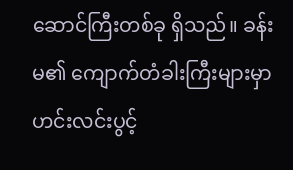ဆောင်ကြီးတစ်ခု ရှိသည်။ ခန်းမ၏ ကျောက်တံခါးကြီးများမှာ ဟင်းလင်းပွင့်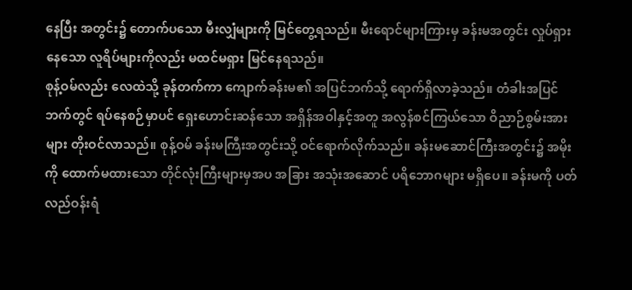နေပြီး အတွင်း၌ တောက်ပသော မီးလျှံများကို မြင်တွေ့ရသည်။ မီးရောင်များကြားမှ ခန်းမအတွင်း လှုပ်ရှားနေသော လူရိပ်များကိုလည်း မထင်မရှား မြင်နေရသည်။
စုန့်ဝမ်လည်း လေထဲသို့ ခုန်တက်ကာ ကျောက်ခန်းမ၏ အပြင်ဘက်သို့ ရောက်ရှိလာခဲ့သည်။ တံခါးအပြင်ဘက်တွင် ရပ်နေစဉ်မှာပင် ရှေးဟောင်းဆန်သော အရှိန်အဝါနှင့်အတူ အလွန်စင်ကြယ်သော ဝိညာဉ်စွမ်းအားများ တိုးဝင်လာသည်။ စုန့်ဝမ် ခန်းမကြီးအတွင်းသို့ ဝင်ရောက်လိုက်သည်။ ခန်းမဆောင်ကြီးအတွင်း၌ အမိုးကို ထောက်မထားသော တိုင်လုံးကြီးများမှအပ အခြား အသုံးအဆောင် ပရိဘောဂများ မရှိပေ။ ခန်းမကို ပတ်လည်ဝန်းရံ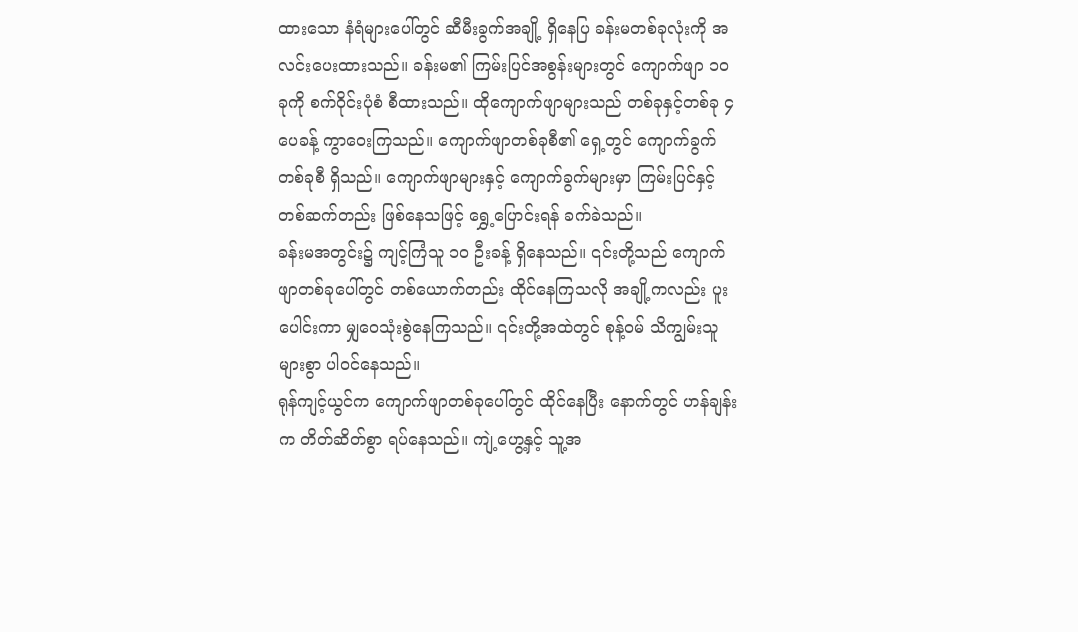ထားသော နံရံများပေါ်တွင် ဆီမီးခွက်အချို့ ရှိနေပြ ခန်းမတစ်ခုလုံးကို အလင်းပေးထားသည်။ ခန်းမ၏ ကြမ်းပြင်အစွန်းများတွင် ကျောက်ဖျာ ၁၀ ခုကို စက်ဝိုင်းပုံစံ စီထားသည်။ ထိုကျောက်ဖျာများသည် တစ်ခုနှင့်တစ်ခု ၄ ပေခန့် ကွာဝေးကြသည်။ ကျောက်ဖျာတစ်ခုစီ၏ ရှေ့တွင် ကျောက်ခွက်တစ်ခုစီ ရှိသည်။ ကျောက်ဖျာများနှင့် ကျောက်ခွက်များမှာ ကြမ်းပြင်နှင့် တစ်ဆက်တည်း ဖြစ်နေသဖြင့် ရွှေ့ပြောင်းရန် ခက်ခဲသည်။
ခန်းမအတွင်း၌ ကျင့်ကြံသူ ၁၀ ဦးခန့် ရှိနေသည်။ ၎င်းတို့သည် ကျောက်ဖျာတစ်ခုပေါ်တွင် တစ်ယောက်တည်း ထိုင်နေကြသလို အချို့ကလည်း ပူးပေါင်းကာ မျှဝေသုံးစွဲနေကြသည်။ ၎င်းတို့အထဲတွင် စုန့်ဝမ် သိကျွမ်းသူများစွာ ပါဝင်နေသည်။
ရုန်ကျင့်ယွင်က ကျောက်ဖျာတစ်ခုပေါ်တွင် ထိုင်နေပြီး နောက်တွင် ဟန်ချန်းက တိတ်ဆိတ်စွာ ရပ်နေသည်။ ကျဲ့ဟွေ့နှင့် သူ့အ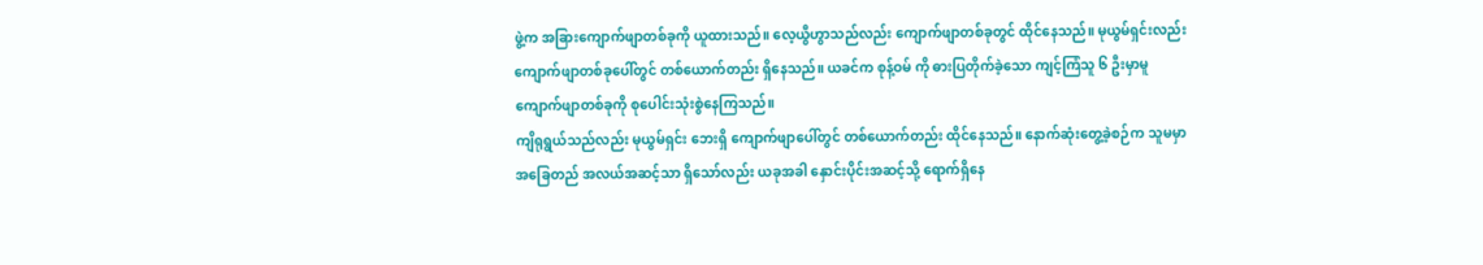ဖွဲ့က အခြားကျောက်ဖျာတစ်ခုကို ယူထားသည်။ လေ့ယွီဟွာသည်လည်း ကျောက်ဖျာတစ်ခုတွင် ထိုင်နေသည်။ မုယွမ်ရှင်းလည်း ကျောက်ဖျာတစ်ခုပေါ်တွင် တစ်ယောက်တည်း ရှိနေသည်။ ယခင်က စုန့်ဝမ် ကို ဓားပြတိုက်ခဲ့သော ကျင့်ကြံသူ ၆ ဦးမှာမူ ကျောက်ဖျာတစ်ခုကို စုပေါင်းသုံးစွဲနေကြသည်။
ကျိရုရွယ်သည်လည်း မုယွမ်ရှင်း ဘေးရှိ ကျောက်ဖျာပေါ်တွင် တစ်ယောက်တည်း ထိုင်နေသည်။ နောက်ဆုံးတွေ့ခဲ့စဉ်က သူမမှာ အခြေတည် အလယ်အဆင့်သာ ရှိသော်လည်း ယခုအခါ နှောင်းပိုင်းအဆင့်သို့ ရောက်ရှိနေ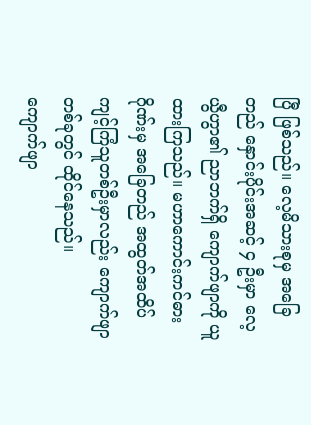ပြီ ဖြစ်သည်။ လေ့မိသားစုမှ အခြေတည် နှောင်းပိုင်းအဆင့် ၄ ဦးမှာ လေ့ယွီဟွာ၏ ညာဘက်ရှိ ကျောက်ဖျာကို ယူထားကြသည်။ မဟာကောင်းကင်ဓားဂိုဏ်းမှ အခြေတည် အထွတ်အထိပ် ကျင့်ကြံသူတစ်ဦးမှာလည်း ကျောက်ဖျာတစ်ခုတွင် ထိုင်နေသည်။
ကျောက်ဖျာ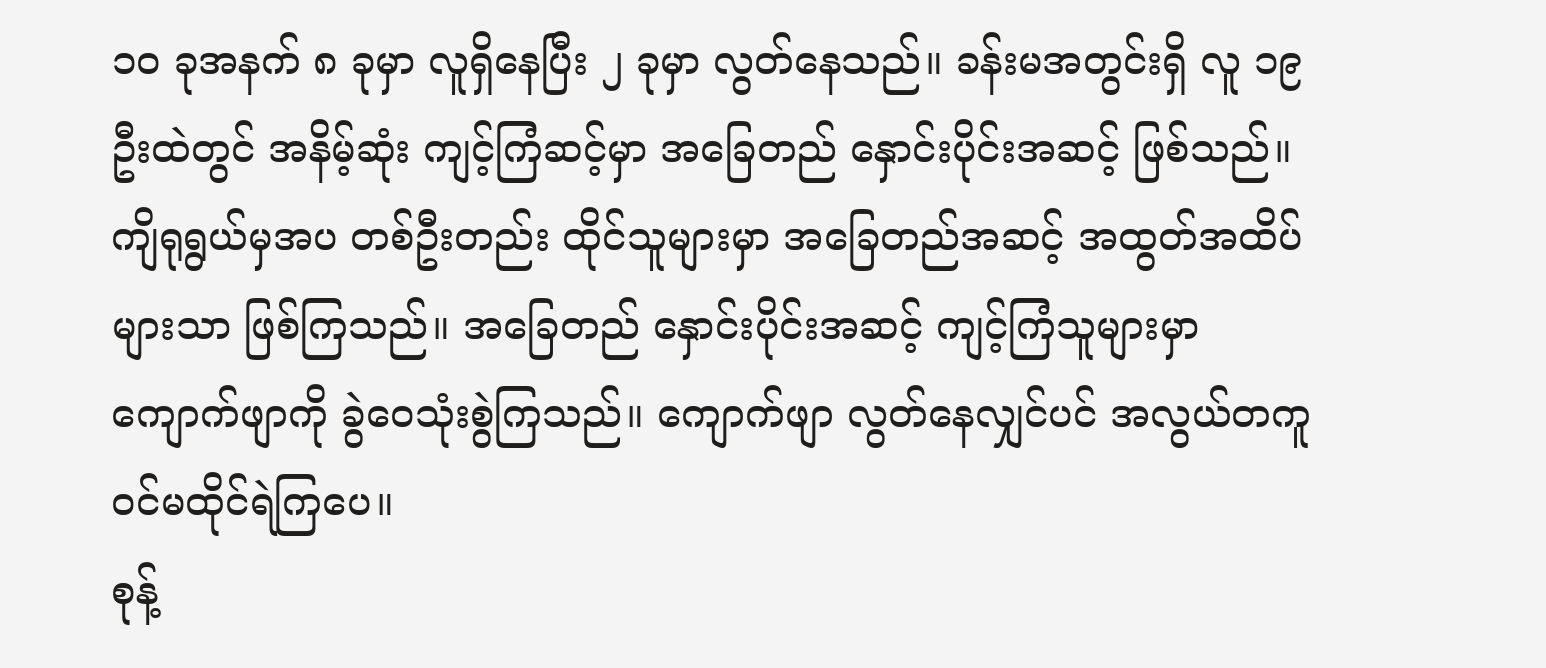၁၀ ခုအနက် ၈ ခုမှာ လူရှိနေပြီး ၂ ခုမှာ လွတ်နေသည်။ ခန်းမအတွင်းရှိ လူ ၁၉ ဦးထဲတွင် အနိမ့်ဆုံး ကျင့်ကြံဆင့်မှာ အခြေတည် နှောင်းပိုင်းအဆင့် ဖြစ်သည်။ ကျိရုရွယ်မှအပ တစ်ဦးတည်း ထိုင်သူများမှာ အခြေတည်အဆင့် အထွတ်အထိပ်များသာ ဖြစ်ကြသည်။ အခြေတည် နှောင်းပိုင်းအဆင့် ကျင့်ကြံသူများမှာ ကျောက်ဖျာကို ခွဲဝေသုံးစွဲကြသည်။ ကျောက်ဖျာ လွတ်နေလျှင်ပင် အလွယ်တကူ ဝင်မထိုင်ရဲကြပေ။
စုန့်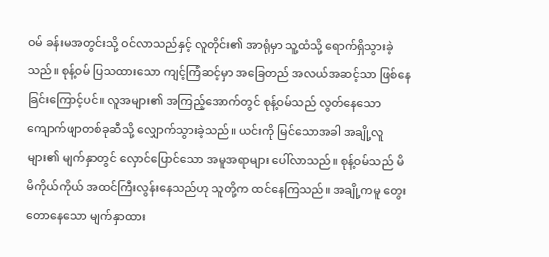ဝမ် ခန်းမအတွင်းသို့ ဝင်လာသည်နှင့် လူတိုင်း၏ အာရုံမှာ သူ့ထံသို့ ရောက်ရှိသွားခဲ့သည်။ စုန့်ဝမ် ပြသထားသော ကျင့်ကြံဆင့်မှာ အခြေတည် အလယ်အဆင့်သာ ဖြစ်နေခြင်းကြောင့်ပင်။ လူအများ၏ အကြည့်အောက်တွင် စုန့်ဝမ်သည် လွတ်နေသော ကျောက်ဖျာတစ်ခုဆီသို့ လျှောက်သွားခဲ့သည်။ ယင်းကို မြင်သောအခါ အချို့လူများ၏ မျက်နှာတွင် လှောင်ပြောင်သော အမူအရာများ ပေါ်လာသည်။ စုန့်ဝမ်သည် မိမိကိုယ်ကိုယ် အထင်ကြီးလွန်းနေသည်ဟု သူတို့က ထင်နေကြသည်။ အချို့ကမူ တွေးတောနေသော မျက်နှာထား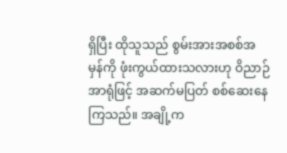ရှိပြီး ထိုသူသည် စွမ်းအားအစစ်အမှန်ကို ဖုံးကွယ်ထားသလားဟု ဝိညာဉ်အာရုံဖြင့် အဆက်မပြတ် စစ်ဆေးနေကြသည်။ အချို့က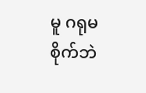မူ ဂရုမစိုက်ဘဲ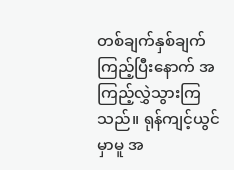တစ်ချက်နှစ်ချက် ကြည့်ပြီးနောက် အကြည့်လွှဲသွားကြသည်။ ရုန်ကျင့်ယွင်မှာမူ အ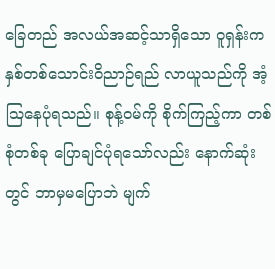ခြေတည် အလယ်အဆင့်သာရှိသော ဝူရှန်းက နှစ်တစ်သောင်းဝိညာဉ်ရည် လာယူသည်ကို အံ့ဩနေပုံရသည်။ စုန့်ဝမ်ကို စိုက်ကြည့်ကာ တစ်စုံတစ်ခု ပြောချင်ပုံရသော်လည်း နောက်ဆုံးတွင် ဘာမှမပြောဘဲ မျက်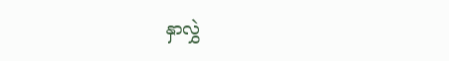နှာလွှဲ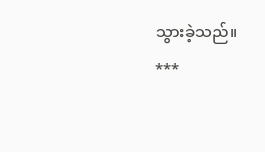သွားခဲ့သည်။
***